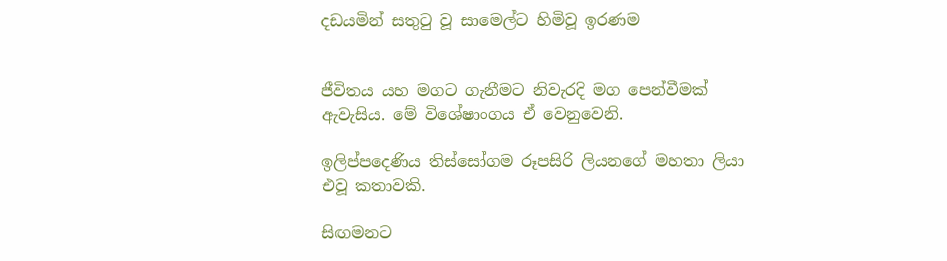දඩයමින් සතුටු වූ සාමෙල්ට හිමිවූ ඉරණම


ජීවිතය යහ මගට ගැනීමට නිවැරදි මග පෙන්වීමක් ඇවැසිය. මේ විශේෂාංගය ඒ වෙනුවෙනි.

ඉලිප්පදෙණිය තිස්සෝගම රූපසිරි ලියනගේ මහතා ලියා එවූ කතාවකි.

සිඟමනට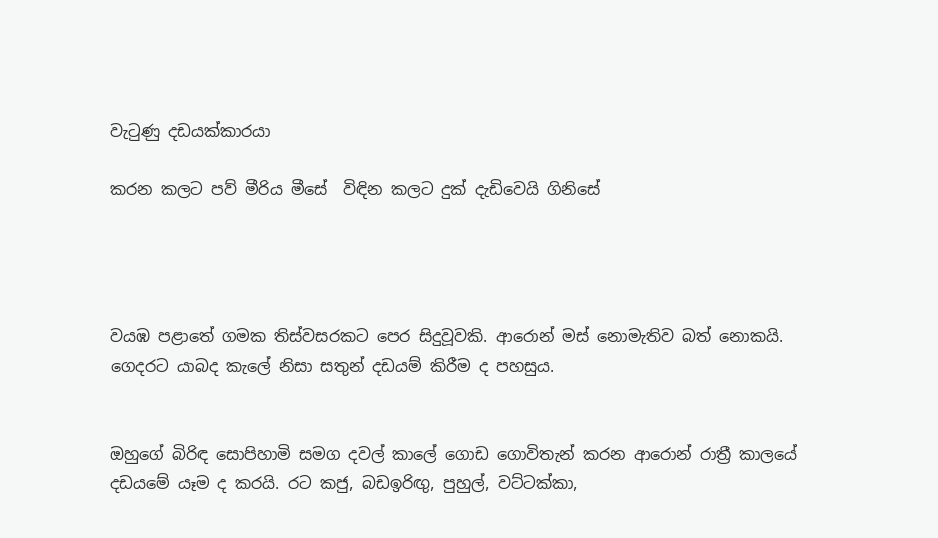වැටුණු දඩයක්කාරයා

කරන කලට පව් මීරිය මීසේ  විඳින කලට දුක් දැඩිවෙයි ගිනිසේ




වයඹ පළාතේ ගමක තිස්වසරකට පෙර සිදුවූවකි. ආරොන් මස් නොමැතිව බත් නොකයි. ගෙදරට යාබද කැලේ නිසා සතුන් දඩයම් කිරීම ද පහසුය.


ඔහුගේ බිරිඳ සොපිහාමි සමග දවල් කාලේ ගොඩ ගොවිතැන් කරන ආරොන් රාත්‍රී කාලයේ දඩයමේ යෑම ද කරයි. රට කජු, බඩඉරිඟු, පුහුල්, වට්ටක්කා,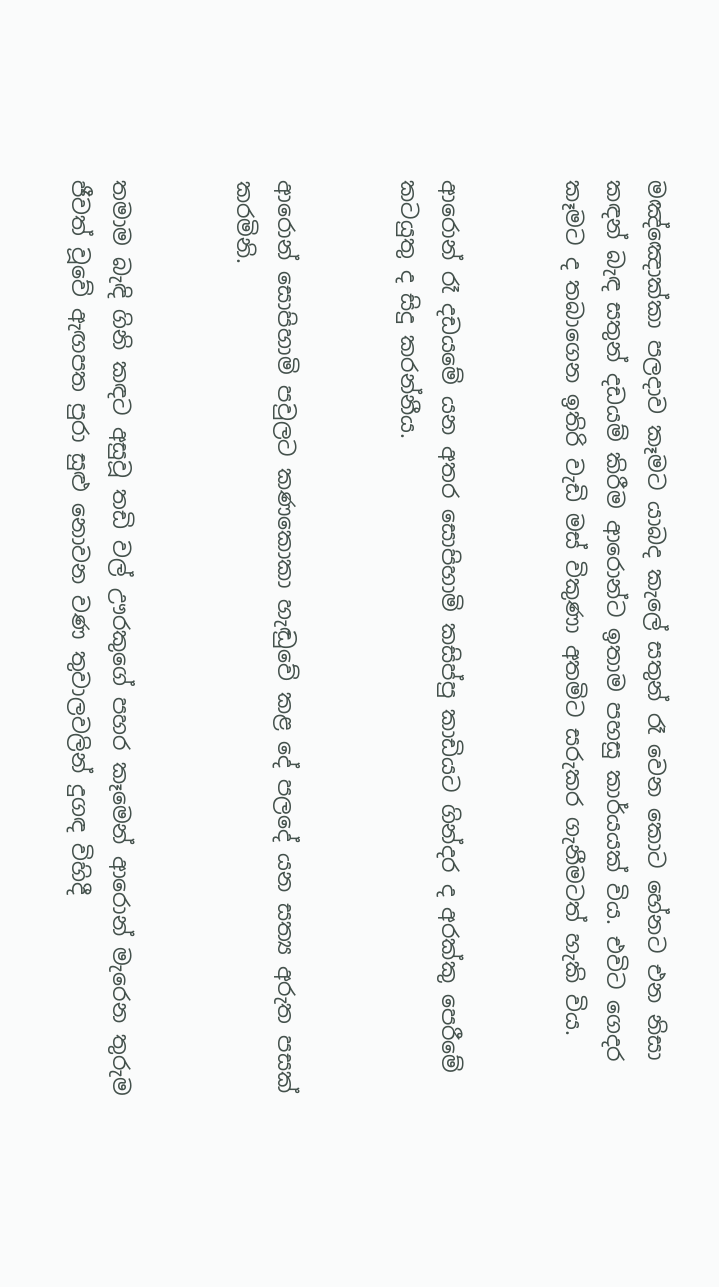මඤ්ඤොක්කා පලදාව කෑමට යාබද කැලේ සතුන් රෑ වෙන කොට හේනට එන නිසා කඳන් බැඳ සතුන් දඩයම් කිරීම ආරොන්ට ඉතාම පහසු කාර්යයක් විය. එවිට ගෙදර කෑමට ද තබාගෙන ඉතිරි වැඩි මස් විකුණා අතමිට සරුකර ගැනීමටත් හැකි විය.


ආරොන් රෑ දඩයමේ යන අතර සොපිහාමි කසිප්පු කාඩියට ගින්දර ද අරක්කු පෙරීමේ කටයුතු ද සිදු කරන්නීය.


ආරොන් සොපිහාමි පවුලට කණකොකා හැඬුවේ කළ දේ පලදේ යන සත්‍ය අරුත පසක් කරමිනි.


තමාම බැඳි ගිනි කඳට අසුවූ තඩි වල් ඌරකුගේ පහර කෑමෙන් ආරොන් මැරෙන තුරුම ජීවත් වූවේ ඇඟපත පුරා සුළු නොවන වණ තුවාලවලින් දුගඳ විහිදී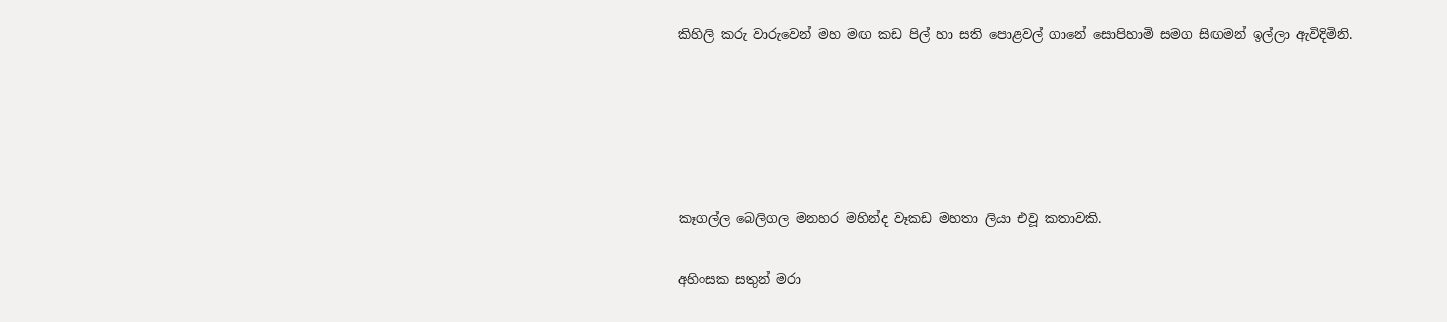කිහිලි කරු වාරුවෙන් මහ මඟ කඩ පිල් හා සති පොළවල් ගානේ සොපිහාමි සමග සිඟමන් ඉල්ලා ඇවිදිමිනි.





කෑගල්ල බෙලිගල මනහර මහින්ද වෑකඩ මහතා ලියා එවූ කතාවකි.

අහිංසක සතුන් මරා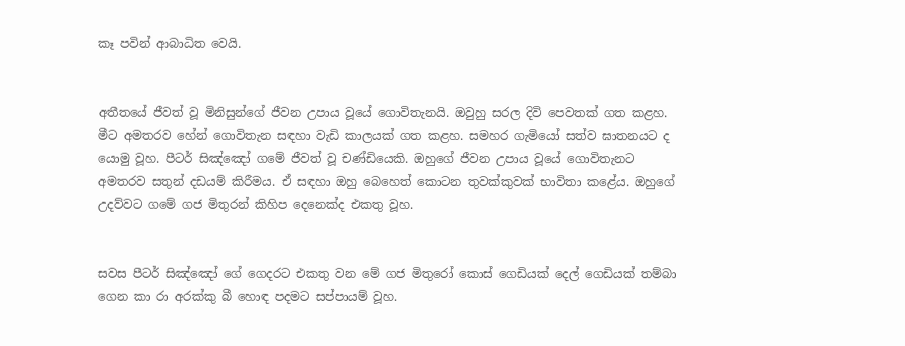කෑ පවින් ආබාධිත වෙයි.


අතීතයේ ජීවත් වූ මිනිසුන්ගේ ජීවන උපාය වූයේ ගොවිතැනයි. ඔවුහු සරල දිවි පෙවතක් ගත කළහ. මීට අමතරව හේන් ගොවිතැන සඳහා වැඩි කාලයක් ගත කළහ. සමහර ගැමියෝ සත්ව ඝාතනයට ද යොමු වූහ. පීටර් සිඤ්ඤෝ ගමේ ජීවත් වූ චණ්ඩියෙකි. ඔහුගේ ජීවන උපාය වූයේ ගොවිතැනට අමතරව සතුන් දඩයම් කිරීමය. ඒ සඳහා ඔහු බෙහෙත් කොටන තුවක්කුවක් භාවිතා කළේය. ඔහුගේ උදව්වට ගමේ ගජ මිතුරන් කිහිප දෙනෙක්ද එකතු වූහ.


සවස පීටර් සිඤ්ඤෝ ගේ ගෙදරට එකතු වන මේ ගජ මිතුරෝ කොස් ගෙඩියක් දෙල් ගෙඩියක් තම්බා ගෙන කා රා අරක්කු බී හොඳ පදමට සප්පායම් වූහ.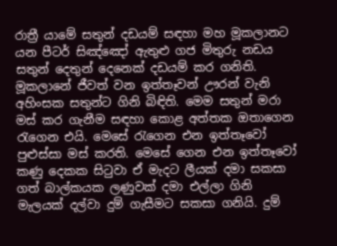රාත්‍රී යාමේ සතුන් දඩයම් සඳහා මහ මූකලානට යන පීටර් සිඤ්ඤෝ ඇතුළු ගජ මිතුරු නඩය සතුන් දෙතුන් දෙනෙක් දඩයම් කර ගනිති. මූකලානේ ජීවත් වන ඉත්තෑවන් ඌරන් වැනි අහිංසක සතුන්ට ගිනි බිඳිති. මෙම සතුන් මරා මස් කර ගැනීම සඳහා කොළ අත්තක ඔතාගෙන රැගෙන එයි. මෙසේ රැගෙන එන ඉත්තෑවෝ පුළුස්සා මස් කරති. මෙසේ ගෙන එන ඉත්තෑවෝ කණු දෙකක සිටුවා ඒ මැදට ලීයක් දමා සකසා ගත් බාල්කයක ලණුවක් දමා එල්ලා ගිනි මැලයක් දල්වා දුම් ගැසීමට සකසා ගනියි. දුම්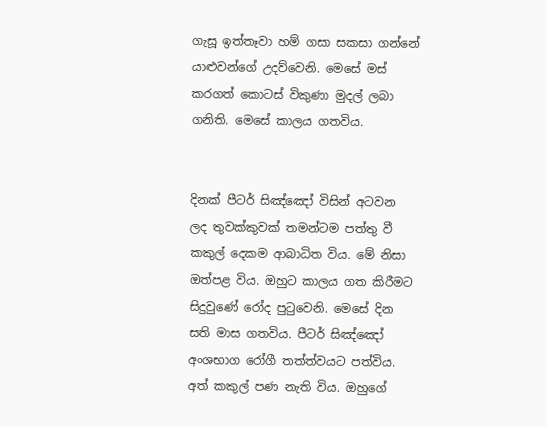ගැසූ ඉත්තෑවා හම් ගසා සකසා ගන්නේ යාළුවන්ගේ උදව්වෙනි. මෙසේ මස් කරගත් කොටස් විකුණා මුදල් ලබා ගනිති. මෙසේ කාලය ගතවිය.


දිනක් පීටර් සිඤ්ඤෝ විසින් අටවන ලද තුවක්කුවක් තමන්ටම පත්තු වී කකුල් දෙකම ආබාධිත විය. මේ නිසා ඔත්පළ විය. ඔහුට කාලය ගත කිරීමට සිදුවුණේ රෝද පුටුවෙනි. මෙසේ දින සති මාස ගතවිය. පීටර් සිඤ්ඤෝ අංශභාග රෝගී තත්ත්වයට පත්විය. අත් කකුල් පණ නැති විය. ඔහුගේ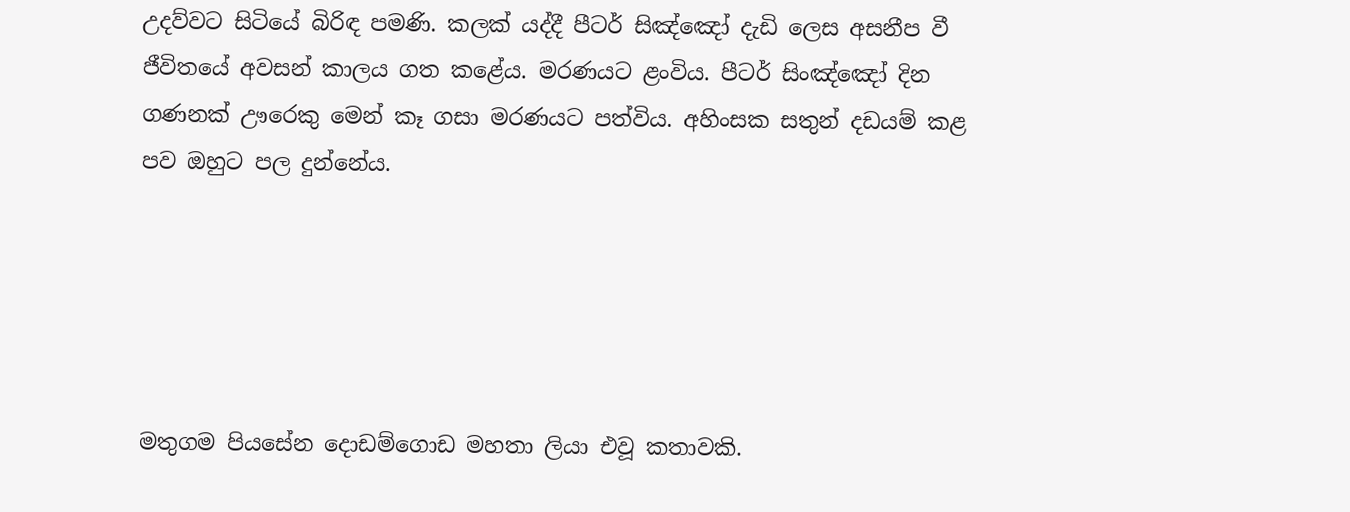උදව්වට සිටියේ බිරිඳ පමණි. කලක් යද්දී පීටර් සිඤ්ඤෝ දැඩි ලෙස අසනීප වී ජීවිතයේ අවසන් කාලය ගත කළේය. මරණයට ළංවිය. පීටර් සිංඤ්ඤෝ දින ගණනක් ඌරෙකු මෙන් කෑ ගසා මරණයට පත්විය. අහිංසක සතුන් දඩයම් කළ පව ඔහුට පල දුන්නේය.





මතුගම පියසේන දොඩම්ගොඩ මහතා ලියා එවූ කතාවකි.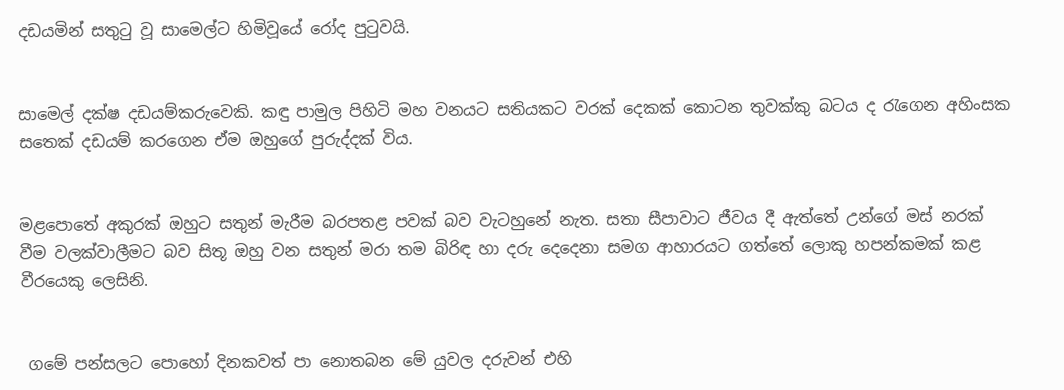දඩයමින් සතුටු වූ සාමෙල්ට හිමිවූයේ රෝද පුටුවයි.


සාමෙල් දක්ෂ දඩයම්කරුවෙකි. කඳු පාමුල පිහිටි මහ වනයට සතියකට වරක් දෙකක් කොටන තුවක්කු බටය ද රැගෙන අහිංසක සතෙක් දඩයම් කරගෙන ඒම ඔහුගේ පුරුද්දක් විය.


මළපොතේ අකුරක් ඔහුට සතුන් මැරීම බරපතළ පවක් බව වැටහුනේ නැත. සතා සීපාවාට ජීවය දී ඇත්තේ උන්ගේ මස් නරක් වීම වලක්වාලීමට බව සිතූ ඔහු වන සතුන් මරා තම බිරිඳ හා දරු දෙදෙනා සමග ආහාරයට ගත්තේ ලොකු හපන්කමක් කළ වීරයෙකු ලෙසිනි.


 ගමේ පන්සලට පොහෝ දිනකවත් පා නොතබන මේ යුවල දරුවන් එහි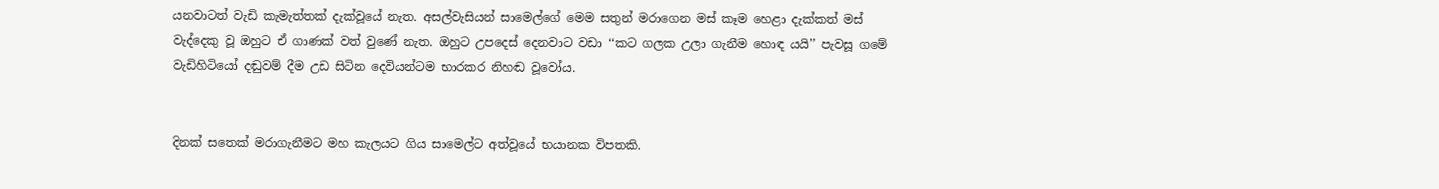යනවාටත් වැඩි කැමැත්තක් දැක්වූයේ නැත. අසල්වැසියන් සාමෙල්ගේ මෙම සතුන් මරාගෙන මස් කෑම හෙළා දැක්කත් මස් වැද්දෙකු වූ ඔහුට ඒ ගාණක් වත් වුණේ නැත. ඔහුට උපදෙස් දෙනවාට වඩා ‘‘කට ගලක උලා ගැනීම හොඳ යයි’’ පැවසූ ගමේ වැඩිහිටියෝ දඬුවම් දීම උඩ සිටින දෙවියන්ටම භාරකර නිහඬ වූවෝය.


දිනක් සතෙක් මරාගැනීමට මහ කැලයට ගිය සාමෙල්ට අත්වූයේ භයානක විපතකි.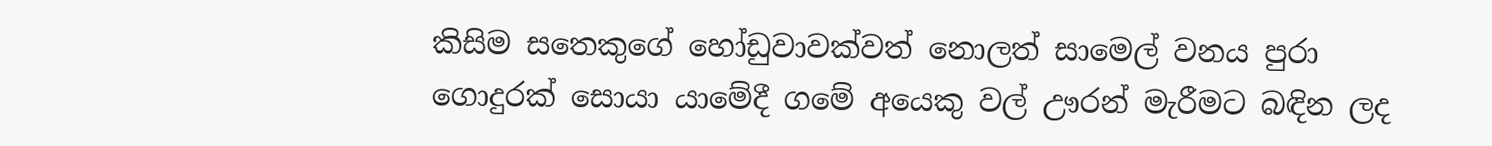කිසිම සතෙකුගේ හෝඩුවාවක්වත් නොලත් සාමෙල් වනය පුරා ගොදුරක් සොයා යාමේදී ගමේ අයෙකු වල් ඌරන් මැරීමට බඳින ලද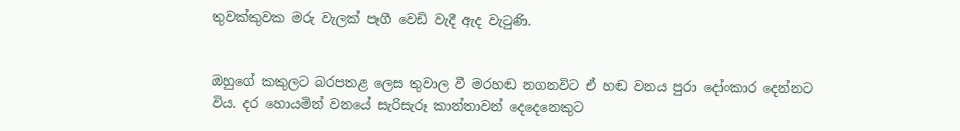තුවක්කුවක මරු වැලක් පෑගී වෙඩි වැදී ඇද වැටුණි.


ඔහුගේ කකුලට බරපතළ ලෙස තුවාල වී මරහඬ නගනවිට ඒ හඬ වනය පුරා දෝංකාර දෙන්නට විය. දර හොයමින් වනයේ සැරිසැරූ කාන්තාවන් දෙදෙනෙකුට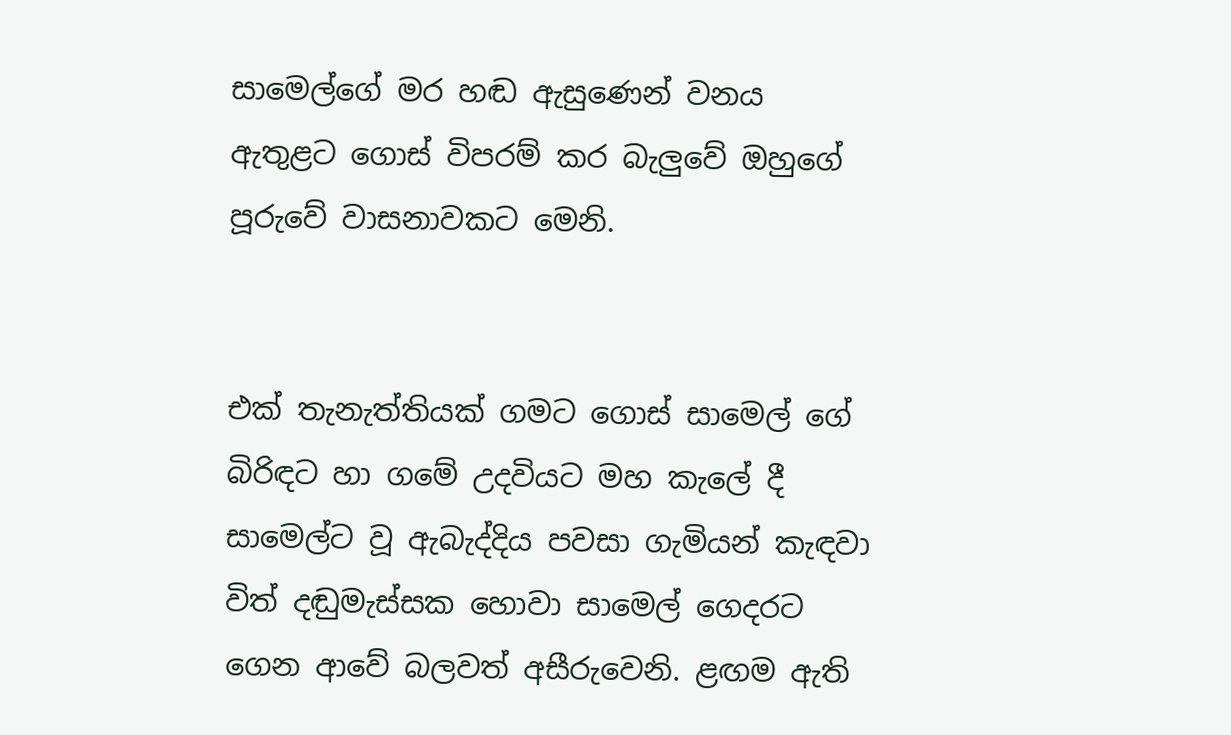සාමෙල්ගේ මර හඬ ඇසුණෙන් වනය ඇතුළට ගොස් විපරම් කර බැලුවේ ඔහුගේ පූරුවේ වාසනාවකට මෙනි.


එක් තැනැත්තියක් ගමට ගොස් සාමෙල් ගේ බිරිඳට හා ගමේ උදවියට මහ කැලේ දී සාමෙල්ට වූ ඇබැද්දිය පවසා ගැමියන් කැඳවා විත් දඬුමැස්සක හොවා සාමෙල් ගෙදරට ගෙන ආවේ බලවත් අසීරුවෙනි. ළඟම ඇති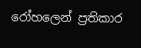රෝහලෙන් ප්‍රතිකාර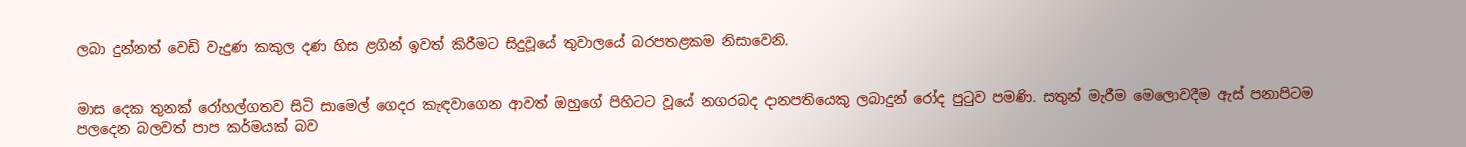ලබා දුන්නත් වෙඩි වැදුණ කකුල දණ හිස ළගින් ඉවත් කිරීමට සිදුවූයේ තුවාලයේ බරපතළකම නිසාවෙනි.


මාස දෙක තුනක් රෝහල්ගතව සිටි සාමෙල් ගෙදර කැඳවාගෙන ආවත් ඔහුගේ පිහිටට වූයේ නගරබද දානපතියෙකු ලබාදුන් රෝද පුටුව පමණි. සතුන් මැරීම මෙලොවදීම ඇස් පනාපිටම පලදෙන බලවත් පාප කර්මයක් බව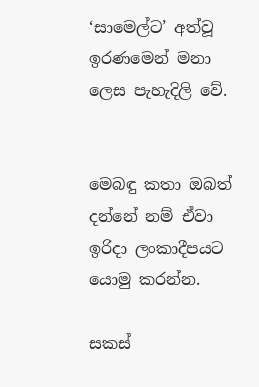‘සාමෙල්ට’ අත්වූ ඉරණමෙන් මනා ලෙස පැහැදිලි වේ.


මෙබඳු කතා ඔබත් දන්නේ නම් ඒවා ඉරිදා ලංකාදීපයට යොමු කරන්න.

සකස්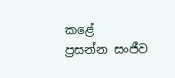කළේ
ප්‍රසන්න සංජීව